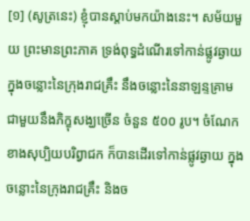[១] (សូត្រនេះ) ខ្ញុំបានស្តាប់មកយ៉ាងនេះ។ សម័យមួយ ព្រះមានព្រះភាគ ទ្រង់ពុទ្ធដំណើរទៅកាន់ផ្លូវឆ្ងាយ ក្នុងចន្លោះនៃក្រុងរាជគ្រឹះ នឹងចន្លោះនៃនាឡន្ទគ្រាម ជាមួយនឹងភិក្ខុសង្ឃច្រើន ចំនួន ៥០០ រូប។ ចំណែកខាងសុប្បិយបរិព្វាជក ក៏បានដើរទៅកាន់ផ្លូវឆ្ងាយ ក្នុងចន្លោះនៃក្រុងរាជគ្រឹះ និងច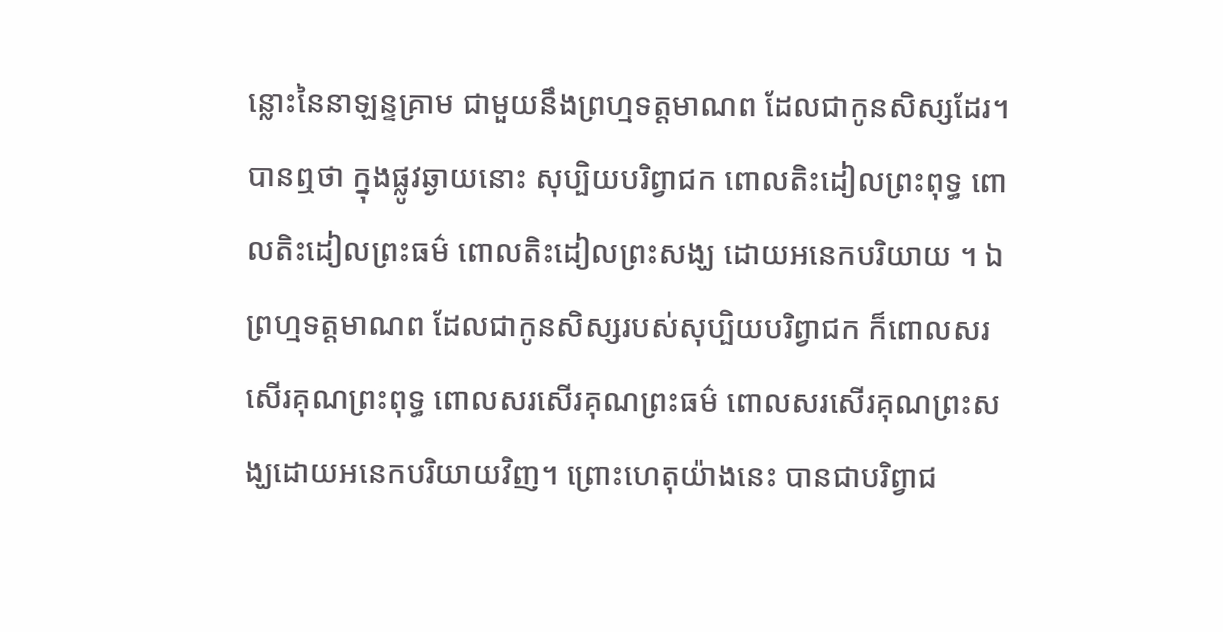ន្លោះនៃនាឡន្ទគ្រាម ជាមួយនឹងព្រហ្មទត្តមាណព ដែលជាកូនសិស្សដែរ។ បានឮថា ក្នុងផ្លូវឆ្ងាយនោះ សុប្បិយបរិព្វាជក ពោលតិះដៀលព្រះពុទ្ធ ពោលតិះដៀលព្រះធម៌ ពោលតិះដៀលព្រះសង្ឃ ដោយអនេកបរិយាយ ។ ឯព្រហ្មទត្តមាណព ដែលជាកូនសិស្សរបស់សុប្បិយបរិព្វាជក ក៏ពោលសរសើរគុណព្រះពុទ្ធ ពោលសរសើរគុណព្រះធម៌ ពោលសរសើរគុណព្រះសង្ឃដោយអនេកបរិយាយវិញ។ ព្រោះហេតុយ៉ាងនេះ បានជាបរិព្វាជ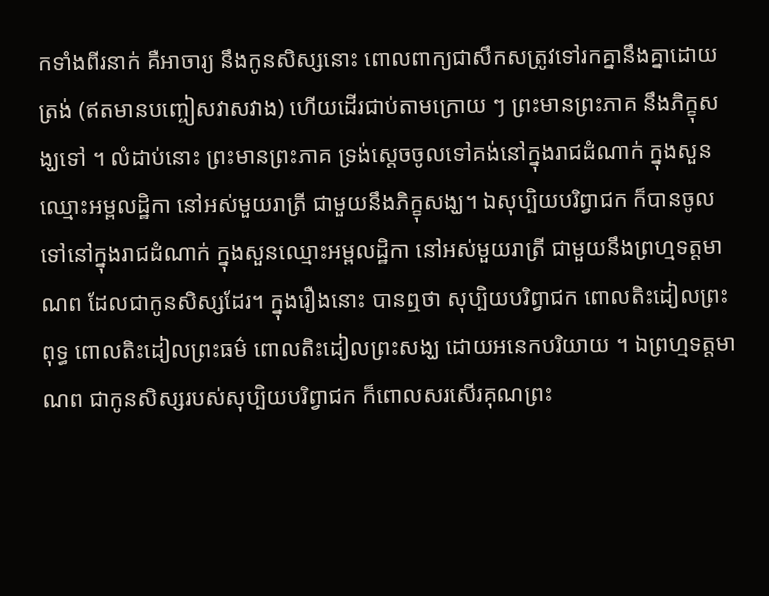កទាំងពីរនាក់ គឺអាចារ្យ នឹងកូនសិស្សនោះ ពោលពាក្យជាសឹកសត្រូវទៅរកគ្នានឹងគ្នាដោយត្រង់ (ឥតមានបញ្ចៀសវាសវាង) ហើយដើរជាប់តាមក្រោយ ៗ ព្រះមានព្រះភាគ នឹងភិក្ខុសង្ឃទៅ ។ លំដាប់នោះ ព្រះមានព្រះភាគ ទ្រង់ស្តេចចូលទៅគង់នៅក្នុងរាជដំណាក់ ក្នុងសួនឈ្មោះអម្ពលដ្ឋិកា នៅអស់មួយរាត្រី ជាមួយនឹងភិក្ខុសង្ឃ។ ឯសុប្បិយបរិព្វាជក ក៏បានចូលទៅនៅក្នុងរាជដំណាក់ ក្នុងសួនឈ្មោះអម្ពលដ្ឋិកា នៅអស់មួយរាត្រី ជាមួយនឹងព្រហ្មទត្តមាណព ដែលជាកូនសិស្សដែរ។ ក្នុងរឿងនោះ បានឮថា សុប្បិយបរិព្វាជក ពោលតិះដៀលព្រះពុទ្ធ ពោលតិះដៀលព្រះធម៌ ពោលតិះដៀលព្រះសង្ឃ ដោយអនេកបរិយាយ ។ ឯព្រហ្មទត្តមាណព ជាកូនសិស្សរបស់សុប្បិយបរិព្វាជក ក៏ពោលសរសើរគុណព្រះ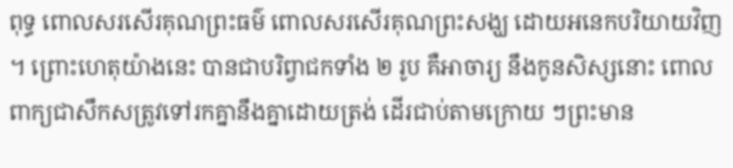ពុទ្ធ ពោលសរសើរគុណព្រះធម៌ ពោលសរសើរគុណព្រះសង្ឃ ដោយអនេកបរិយាយវិញ ។ ព្រោះហេតុយ៉ាងនេះ បានជាបរិព្វាជកទាំង ២ រូប គឺអាចារ្យ នឹងកូនសិស្សនោះ ពោលពាក្យជាសឹកសត្រូវទៅរកគ្នានឹងគ្នាដោយត្រង់ ដើរជាប់តាមក្រោយ ៗព្រះមាន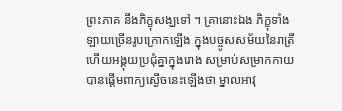ព្រះភាគ នឹងភិក្ខុសង្ឃទៅ ។ គ្រានោះឯង ភិក្ខុទាំងឡាយច្រើនរូបក្រោកឡើង ក្នុងបច្ចូសសម័យនៃរាត្រី ហើយអង្គុយប្រជុំគ្នាក្នុងរោង សម្រាប់សម្រាកកាយ បានផ្តើមពាក្យស្ងើចនេះឡើងថា ម្នាលអាវុ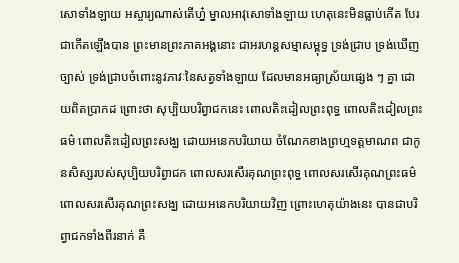សោទាំងឡាយ អស្ចារ្យណាស់តើហ្ន៎ ម្នាលអាវុសោទាំងឡាយ ហេតុនេះមិនធ្លាប់កើត បែរជាកើតឡើងបាន ព្រះមានព្រះភាគអង្គនោះ ជាអរហន្តសម្មាសម្ពុទ្ធ ទ្រង់ជ្រាប ទ្រង់ឃើញច្បាស់ ទ្រង់ជ្រាបចំពោះនូវភាវៈនៃសត្វទាំងឡាយ ដែលមានអធ្យាស្រ័យផ្សេង ៗ គ្នា ដោយពិតប្រាកដ ព្រោះថា សុប្បិយបរិព្វាជកនេះ ពោលតិះដៀលព្រះពុទ្ធ ពោលតិះដៀលព្រះធម៌ ពោលតិះដៀលព្រះសង្ឃ ដោយអនេកបរិយាយ ចំណែកខាងព្រហ្មទត្តមាណព ជាកូនសិស្សរបស់សុប្បិយបរិព្វាជក ពោលសរសើរគុណព្រះពុទ្ធ ពោលសរសើរគុណព្រះធម៌ ពោលសរសើរគុណព្រះសង្ឃ ដោយអនេកបរិយាយវិញ ព្រោះហេតុយ៉ាងនេះ បានជាបរិព្វាជកទាំងពីរនាក់ គឺ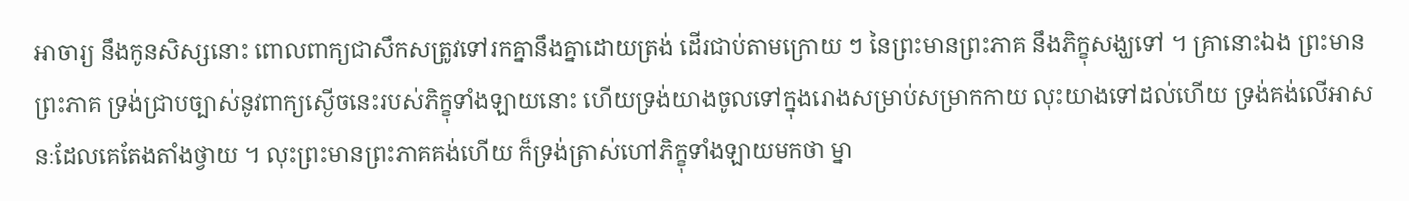អាចារ្យ នឹងកូនសិស្សនោះ ពោលពាក្យជាសឹកសត្រូវទៅរកគ្នានឹងគ្នាដោយត្រង់ ដើរជាប់តាមក្រោយ ៗ នៃព្រះមានព្រះភាគ នឹងភិក្ខុសង្ឃទៅ ។ គ្រានោះឯង ព្រះមានព្រះភាគ ទ្រង់ជ្រាបច្បាស់នូវពាក្យស្ងើចនេះរបស់ភិក្ខុទាំងឡាយនោះ ហើយទ្រង់យាងចូលទៅក្នុងរោងសម្រាប់សម្រាកកាយ លុះយាងទៅដល់ហើយ ទ្រង់គង់លើអាសនៈដែលគេតែងតាំងថ្វាយ ។ លុះព្រះមានព្រះភាគគង់ហើយ ក៏ទ្រង់ត្រាស់ហៅភិក្ខុទាំងឡាយមកថា ម្នា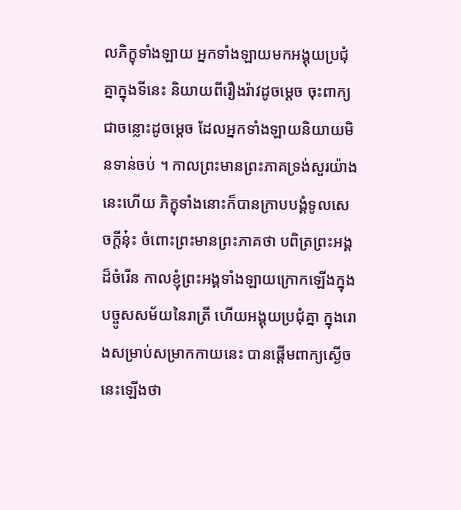លភិក្ខុទាំងឡាយ អ្នកទាំងឡាយមកអង្គុយប្រជុំគ្នាក្នុងទីនេះ និយាយពីរឿងរ៉ាវដូចម្តេច ចុះពាក្យជាចន្លោះដូចម្តេច ដែលអ្នកទាំងឡាយនិយាយមិនទាន់ចប់ ។ កាលព្រះមានព្រះភាគទ្រង់សួរយ៉ាងនេះហើយ ភិក្ខុទាំងនោះក៏បានក្រាបបង្គំទូលសេចក្តីនុ៎ះ ចំពោះព្រះមានព្រះភាគថា បពិត្រព្រះអង្គដ៏ចំរើន កាលខ្ញុំព្រះអង្គទាំងឡាយក្រោកឡើងក្នុងបច្ចូសសម័យនៃរាត្រី ហើយអង្គុយប្រជុំគ្នា ក្នុងរោងសម្រាប់សម្រាកកាយនេះ បានផ្តើមពាក្យស្ងើចនេះឡើងថា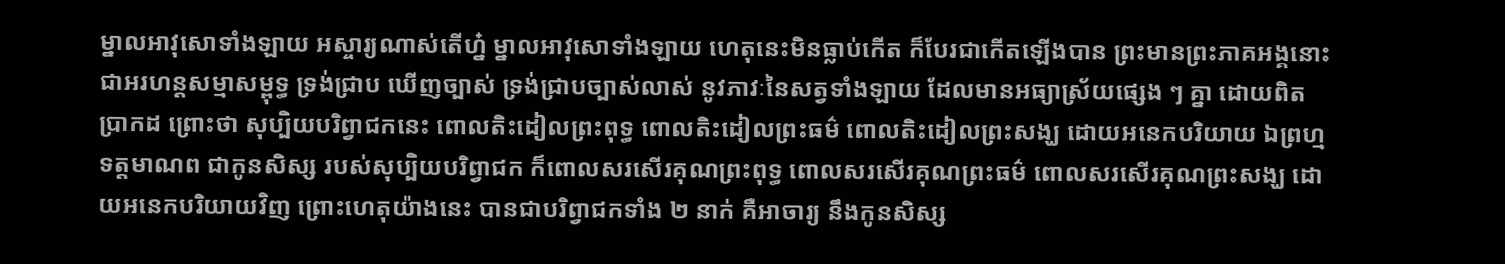ម្នាលអាវុសោទាំងឡាយ អស្ចារ្យណាស់តើហ្ន៎ ម្នាលអាវុសោទាំងឡាយ ហេតុនេះមិនធ្លាប់កើត ក៏បែរជាកើតឡើងបាន ព្រះមានព្រះភាគអង្គនោះ ជាអរហន្តសម្មាសម្ពុទ្ធ ទ្រង់ជ្រាប ឃើញច្បាស់ ទ្រង់ជ្រាបច្បាស់លាស់ នូវភាវៈនៃសត្វទាំងឡាយ ដែលមានអធ្យាស្រ័យផ្សេង ៗ គ្នា ដោយពិតប្រាកដ ព្រោះថា សុប្បិយបរិព្វាជកនេះ ពោលតិះដៀលព្រះពុទ្ធ ពោលតិះដៀលព្រះធម៌ ពោលតិះដៀលព្រះសង្ឃ ដោយអនេកបរិយាយ ឯព្រហ្មទត្តមាណព ជាកូនសិស្ស របស់សុប្បិយបរិព្វាជក ក៏ពោលសរសើរគុណព្រះពុទ្ធ ពោលសរសើរគុណព្រះធម៌ ពោលសរសើរគុណព្រះសង្ឃ ដោយអនេកបរិយាយវិញ ព្រោះហេតុយ៉ាងនេះ បានជាបរិព្វាជកទាំង ២ នាក់ គឺអាចារ្យ នឹងកូនសិស្ស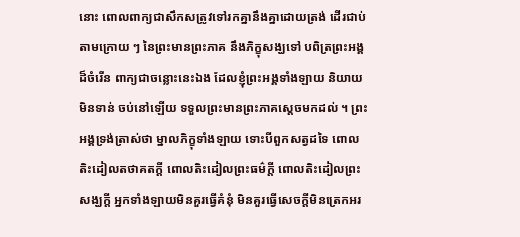នោះ ពោលពាក្យជាសឹកសត្រូវទៅរកគ្នានឹងគ្នាដោយត្រង់ ដើរជាប់តាមក្រោយ ៗ នៃព្រះមានព្រះភាគ នឹងភិក្ខុសង្ឃទៅ បពិត្រព្រះអង្គដ៏ចំរើន ពាក្យជាចន្លោះនេះឯង ដែលខ្ញុំព្រះអង្គទាំងឡាយ និយាយមិនទាន់ ចប់នៅឡើយ ទទួលព្រះមានព្រះភាគស្តេចមកដល់ ។ ព្រះអង្គទ្រង់ត្រាស់ថា ម្នាលភិក្ខុទាំងឡាយ ទោះបីពួកសត្វដទៃ ពោលតិះដៀលតថាគតក្តី ពោលតិះដៀលព្រះធម៌ក្តី ពោលតិះដៀលព្រះសង្ឃក្តី អ្នកទាំងឡាយមិនគួរធ្វើគំនុំ មិនគួរធ្វើសេចក្តីមិនត្រេកអរ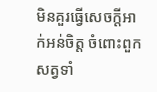មិនគួរធ្វើសេចក្តីអាក់អន់ចិត្ត ចំពោះពួកសត្វទាំ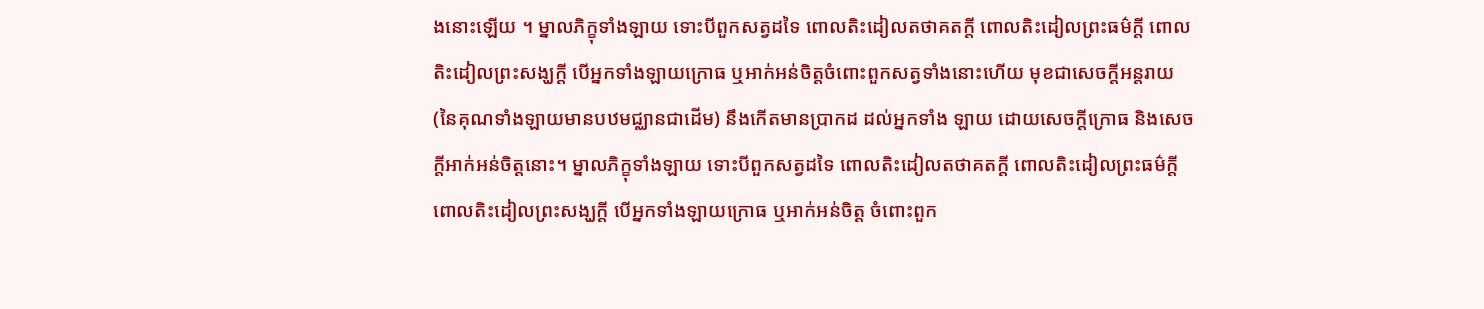ងនោះឡើយ ។ ម្នាលភិក្ខុទាំងឡាយ ទោះបីពួកសត្វដទៃ ពោលតិះដៀលតថាគតក្តី ពោលតិះដៀលព្រះធម៌ក្តី ពោលតិះដៀលព្រះសង្ឃក្តី បើអ្នកទាំងឡាយក្រោធ ឬអាក់អន់ចិត្តចំពោះពួកសត្វទាំងនោះហើយ មុខជាសេចក្តីអន្តរាយ (នៃគុណទាំងឡាយមានបឋមជ្ឈានជាដើម) នឹងកើតមានប្រាកដ ដល់អ្នកទាំង ឡាយ ដោយសេចក្តីក្រោធ និងសេចក្តីអាក់អន់ចិត្តនោះ។ ម្នាលភិក្ខុទាំងឡាយ ទោះបីពួកសត្វដទៃ ពោលតិះដៀលតថាគតក្តី ពោលតិះដៀលព្រះធម៌ក្តី ពោលតិះដៀលព្រះសង្ឃក្តី បើអ្នកទាំងឡាយក្រោធ ឬអាក់អន់ចិត្ត ចំពោះពួក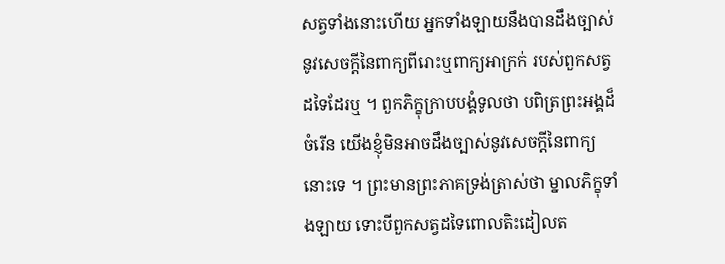សត្វទាំងនោះហើយ អ្នកទាំងឡាយនឹងបានដឹងច្បាស់ នូវសេចក្តីនៃពាក្យពីរោះឬពាក្យអាក្រក់ របស់ពួកសត្វដទៃដែរឬ ។ ពួកភិក្ខុក្រាបបង្គំទូលថា បពិត្រព្រះអង្គដ៏ចំរើន យើងខ្ញុំមិនអាចដឹងច្បាស់នូវសេចក្តីនៃពាក្យនោះទេ ។ ព្រះមានព្រះភាគទ្រង់ត្រាស់ថា ម្នាលភិក្ខុទាំងឡាយ ទោះបីពួកសត្វដទៃពោលតិះដៀលត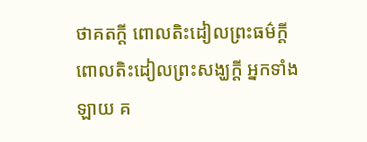ថាគតក្តី ពោលតិះដៀលព្រះធម៌ក្តី ពោលតិះដៀលព្រះសង្ឃក្តី អ្នកទាំងឡាយ គ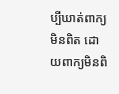ប្បីឃាត់ពាក្យមិនពិត ដោយពាក្យមិនពិ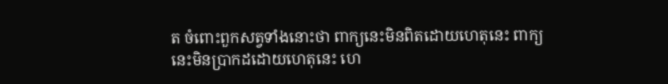ត ចំពោះពួកសត្វទាំងនោះថា ពាក្យនេះមិនពិតដោយហេតុនេះ ពាក្យនេះមិនប្រាកដដោយហេតុនេះ ហេ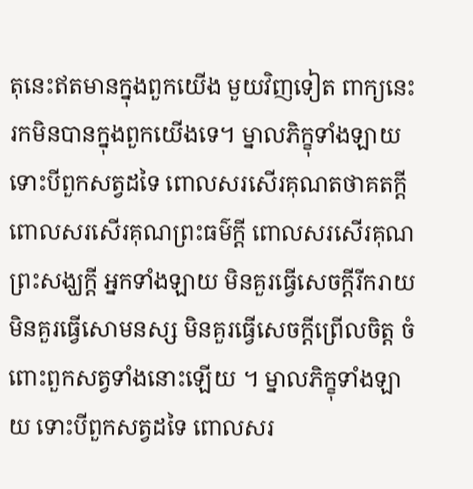តុនេះឥតមានក្នុងពួកយើង មួយវិញទៀត ពាក្យនេះ រកមិនបានក្នុងពួកយើងទេ។ ម្នាលភិក្ខុទាំងឡាយ ទោះបីពួកសត្វដទៃ ពោលសរសើរគុណតថាគតក្តី ពោលសរសើរគុណព្រះធម៌ក្តី ពោលសរសើរគុណព្រះសង្ឃក្តី អ្នកទាំងឡាយ មិនគួរធ្វើសេចក្តីរីករាយ មិនគួរធ្វើសោមនស្ស មិនគួរធ្វើសេចក្តីព្រើលចិត្ត ចំពោះពួកសត្វទាំងនោះឡើយ ។ ម្នាលភិក្ខុទាំងឡាយ ទោះបីពួកសត្វដទៃ ពោលសរ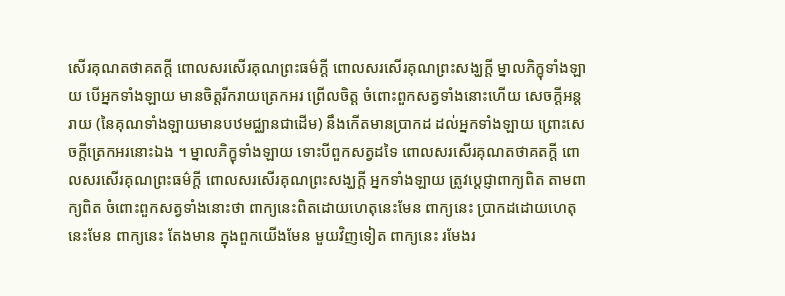សើរគុណតថាគតក្តី ពោលសរសើរគុណព្រះធម៌ក្តី ពោលសរសើរគុណព្រះសង្ឃក្តី ម្នាលភិក្ខុទាំងឡាយ បើអ្នកទាំងឡាយ មានចិត្តរីករាយត្រេកអរ ព្រើលចិត្ត ចំពោះពួកសត្វទាំងនោះហើយ សេចក្តីអន្តរាយ (នៃគុណទាំងឡាយមានបឋមជ្ឈានជាដើម) នឹងកើតមានប្រាកដ ដល់អ្នកទាំងឡាយ ព្រោះសេចក្តីត្រេកអរនោះឯង ។ ម្នាលភិក្ខុទាំងឡាយ ទោះបីពួកសត្វដទៃ ពោលសរសើរគុណតថាគតក្តី ពោលសរសើរគុណព្រះធម៌ក្តី ពោលសរសើរគុណព្រះសង្ឃក្តី អ្នកទាំងឡាយ ត្រូវប្តេជ្ញាពាក្យពិត តាមពាក្យពិត ចំពោះពួកសត្វទាំងនោះថា ពាក្យនេះពិតដោយហេតុនេះមែន ពាក្យនេះ ប្រាកដដោយហេតុនេះមែន ពាក្យនេះ តែងមាន ក្នុងពួកយើងមែន មួយវិញទៀត ពាក្យនេះ រមែងរ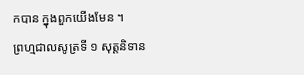កបាន ក្នុងពួកយើងមែន ។
ព្រហ្មជាលសូត្រទី ១ សុត្តនិទាន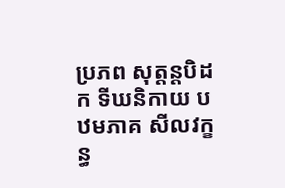ប្រភព សុត្តន្តបិដក ទីឃនិកាយ បឋមភាគ សីលវក្ខន្ធ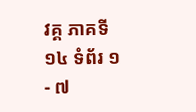វគ្គ ភាគទី ១៤ ទំព័រ ១ - ៧